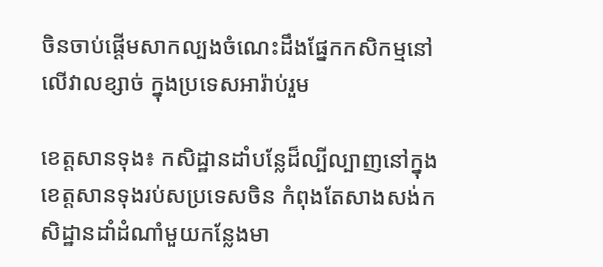ចិនចាប់ផ្តើមសាកល្បងចំណេះដឹងផ្នែកកសិកម្មនៅលើវាលខ្សាច់ ក្នុងប្រទេសអារ៉ាប់រួម

ខេត្តសានទុង៖ កសិដ្ឋានដាំបន្លែដ៏ល្បីល្បាញនៅក្នុងខេត្តសានទុងរប់សប្រទេសចិន កំពុងតែសាងសង់កសិដ្ឋានដាំដំណាំមួយកន្លែងមា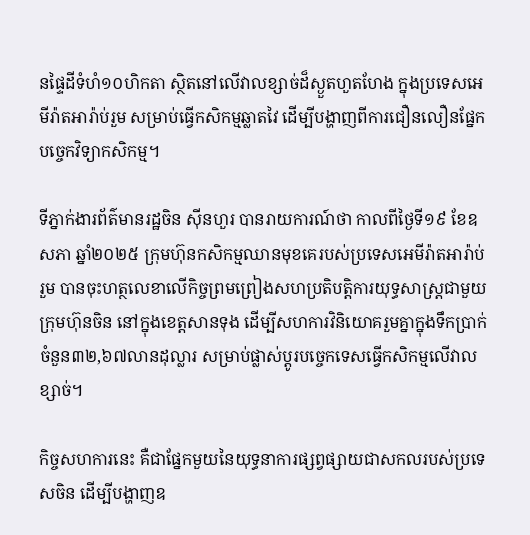នផ្ទៃដីទំហំ១០ហិកតា ស្ថិតនៅលើវាលខ្សាច់ដ៏ស្ងួតហួតហែង ក្នុងប្រទេសអេមីរ៉ាតអារ៉ាប់រួម សម្រាប់ធ្វើកសិកម្មឆ្លាតវៃ ដើម្បីបង្ហាញពីការជឿនលឿនផ្នែកបច្ចេកវិទ្យាកសិកម្ម។

ទីភ្នាក់ងារព័ត៌មានរដ្ឋចិន ស៊ីនហួរ បានរាយការណ៍ថា កាលពីថ្ងៃទី១៩ ខែឧសភា ឆ្នាំ២០២៥ ក្រុមហ៊ុនកសិកម្មឈានមុខគេរបស់ប្រទេសអេមីរ៉ាតអារ៉ាប់រួម បានចុះហត្ថលេខាលើកិច្ចព្រមព្រៀងសហប្រតិបត្តិការយុទ្ធសាស្ត្រជាមួយក្រុមហ៊ុនចិន នៅក្នុងខេត្តសានទុង ដើម្បីសហការវិនិយោគរួមគ្នាក្នុងទឹកប្រាក់ចំនួន៣២,៦៧លានដុល្លារ សម្រាប់ផ្លាស់ប្តូរបច្ចេកទេសធ្វើកសិកម្មលើវាលខ្សាច់។

កិច្ចសហការនេះ គឺជាផ្នែកមួយនៃយុទ្ធនាការផ្សព្វផ្សាយជាសកលរបស់ប្រទេសចិន ដើម្បីបង្ហាញឧ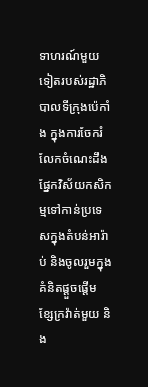ទាហរណ៍មួយទៀតរបស់រដ្ឋាភិបាលទីក្រុងប៉េកាំង ក្នុងការចែករំលែកចំណេះដឹងផ្នែកវិស័យកសិកម្មទៅកាន់ប្រទេសក្នុងតំបន់អារ៉ាប់ និងចូលរួមក្នុងគំនិតផ្តួចផ្តើម ខ្សែក្រវ៉ាត់មួយ និង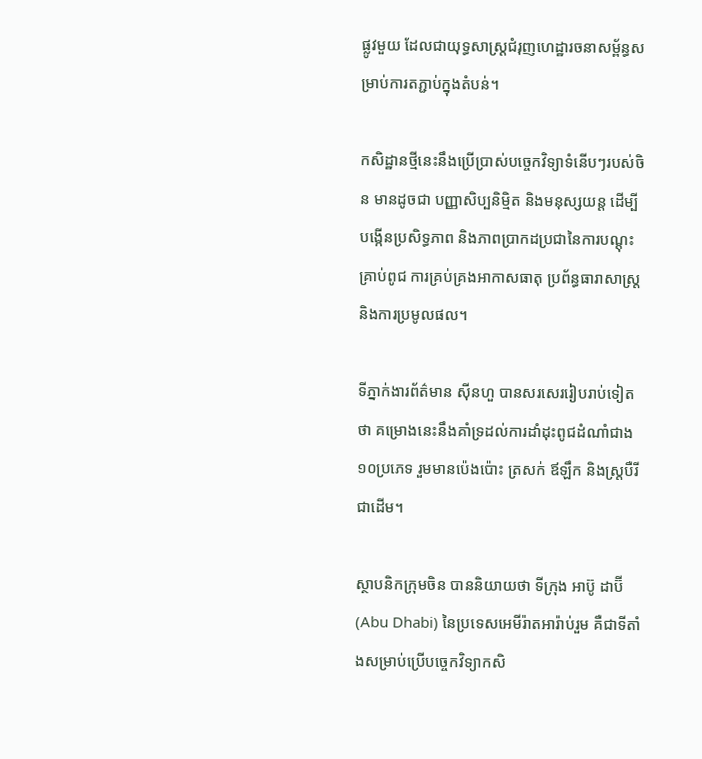ផ្លូវមួយ ដែលជាយុទ្ធសាស្ត្រជំរុញហេដ្ឋារចនាសម្ព័ន្ធសម្រាប់ការតភ្ជាប់ក្នុងតំបន់។

កសិដ្ឋានថ្មីនេះនឹងប្រើប្រាស់បច្ចេកវិទ្យាទំនើបៗរបស់ចិន មានដូចជា បញ្ញាសិប្បនិម្មិត និងមនុស្សយន្ត ដើម្បីបង្កើនប្រសិទ្ធភាព និងភាពប្រាកដប្រជានៃការបណ្ដុះគ្រាប់ពូជ ការគ្រប់គ្រងអាកាសធាតុ ប្រព័ន្ធធារាសាស្រ្ត និងការប្រមូលផល។

ទីភ្នាក់ងារព័ត៌មាន ស៊ីនហួ បានសរសេររៀបរាប់ទៀតថា គម្រោងនេះនឹងគាំទ្រដល់ការដាំដុះពូជដំណាំជាង១០ប្រភេទ រួមមានប៉េងប៉ោះ ត្រសក់ ឪឡឹក និងស្ត្របឺរី ជាដើម។

ស្ថាបនិកក្រុមចិន បាននិយាយថា ទីក្រុង អាប៊ូ ដាប៊ី (Abu Dhabi) នៃប្រទេសអេមីរ៉ាតអារ៉ាប់រួម គឺជាទីតាំងសម្រាប់ប្រើបច្ចេកវិទ្យាកសិ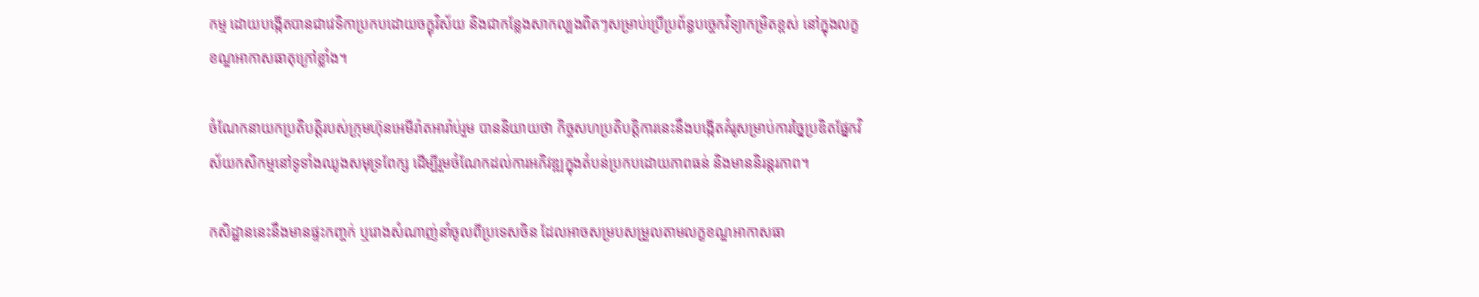កម្ម ដោយបង្កើតបានជាវេទិកាប្រកបដោយចក្ខុវិស័យ និងជាកន្លែងសាកល្បងពិតៗសម្រាប់ប្រើប្រព័ន្ធបច្ចេកវិទ្យាកម្រិតខ្ពស់ នៅក្នុងលក្ខខណ្ឌអាកាសធាតុក្រៅខ្លាំង។

ចំណែកនាយកប្រតិបត្តិរបស់ក្រុមហ៊ុនអេមីរ៉ាតអារ៉ាប់រួម បាននិយាយថា កិច្ចសហប្រតិបត្តិការនេះនឹងបង្កើតគំរូសម្រាប់ការច្នៃប្រឌិតផ្នែកវិស័យកសិកម្មនៅទូទាំងឈូងសមុទ្រពែក្ស ដើម្បីរួមចំណែកដល់ការអភិវឌ្ឍក្នុងតំបន់ប្រកបដោយភាពធន់ និងមាននិរន្តរភាព។

កសិដ្ឋាននេះនឹងមានផ្ទះកញ្ចក់ ឬរោងសំណាញ់នាំចូលពីប្រទេសចិន ដែលអាចសម្របសម្រួលតាមលក្ខខណ្ឌអាកាសធា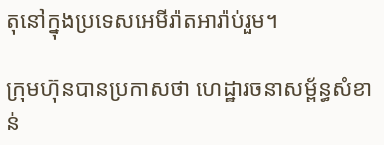តុនៅក្នុងប្រទេសអេមីរ៉ាតអារ៉ាប់រួម។

ក្រុមហ៊ុនបានប្រកាសថា ហេដ្ឋារចនាសម្ព័ន្ធសំខាន់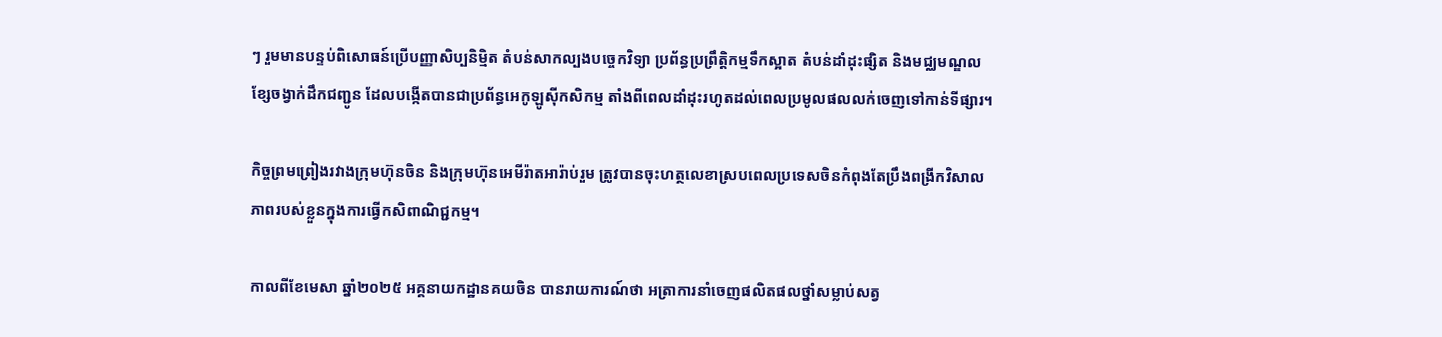ៗ រួមមានបន្ទប់ពិសោធន៍ប្រើបញ្ញាសិប្បនិម្មិត តំបន់សាកល្បងបច្ចេកវិទ្យា ប្រព័ន្ធប្រព្រឹត្តិកម្មទឹកស្អាត តំបន់ដាំដុះផ្សិត និងមជ្ឈមណ្ឌលខ្សែចង្វាក់ដឹកជញ្ជូន ដែលបង្កើតបានជាប្រព័ន្ធអេកូឡូស៊ីកសិកម្ម តាំងពីពេលដាំដុះរហូតដល់ពេលប្រមូលផលលក់ចេញទៅកាន់ទីផ្សារ។

កិច្ចព្រមព្រៀងរវាងក្រុមហ៊ុនចិន និងក្រុមហ៊ុនអេមីរ៉ាតអារ៉ាប់រួម ត្រូវបានចុះហត្ថលេខាស្របពេលប្រទេសចិនកំពុងតែប្រឹងពង្រីកវិសាលភាពរបស់ខ្លួនក្នុងការធ្វើកសិពាណិជ្ជកម្ម។

កាលពីខែមេសា ឆ្នាំ២០២៥ អគ្គនាយកដ្ឋានគយចិន បានរាយការណ៍ថា អត្រាការនាំចេញផលិតផលថ្នាំសម្លាប់សត្វ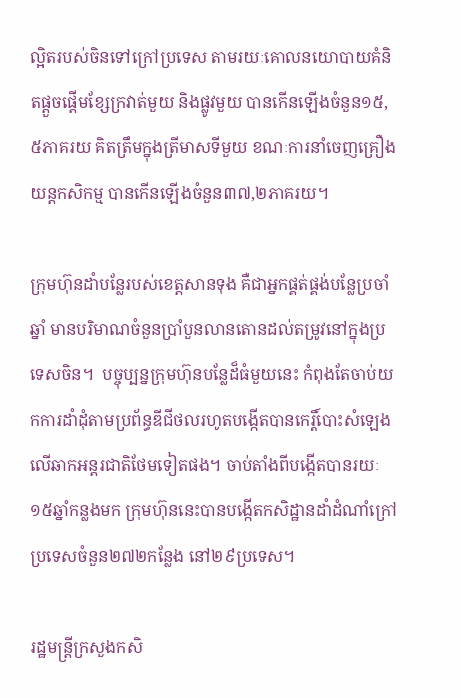ល្អិតរបស់ចិនទៅក្រៅប្រទេស តាមរយៈគោលនយោបាយគំនិតផ្តួចផ្តើមខ្សែក្រវាត់មួយ និងផ្លូវមួយ បានកើនឡើងចំនួន១៥,៥ភាគរយ គិតត្រឹមក្នុងត្រីមាសទីមួយ ខណៈការនាំចេញគ្រឿងយន្តកសិកម្ម បានកើនឡើងចំនួន៣៧,២ភាគរយ។

ក្រុមហ៊ុនដាំបន្លែរបស់ខេត្តសានទុង គឺជាអ្នកផ្គត់ផ្គង់បន្លែប្រចាំឆ្នាំ មានបរិមាណចំនួនប្រាំបួនលានតោនដល់តម្រូវនៅក្នុងប្រទេសចិន។  បច្ចុប្បន្នក្រុមហ៊ុនបន្លែដ៏ធំមួយនេះ កំពុងតែចាប់យកការដាំដុំតាមប្រព័ន្ធឌីជីថលរហូតបង្កើតបានកេរ្តិ៍បោះសំឡេងលើឆាកអន្តរជាតិថែមទៀតផង។ ចាប់តាំងពីបង្កើតបានរយៈ១៥ឆ្នាំកន្លងមក ក្រុមហ៊ុននេះបានបង្កើតកសិដ្ឋានដាំដំណាំក្រៅប្រទេសចំនួន២៧២កន្លែង នៅ២៩ប្រទេស។

រដ្ឋមន្ត្រីក្រសួងកសិ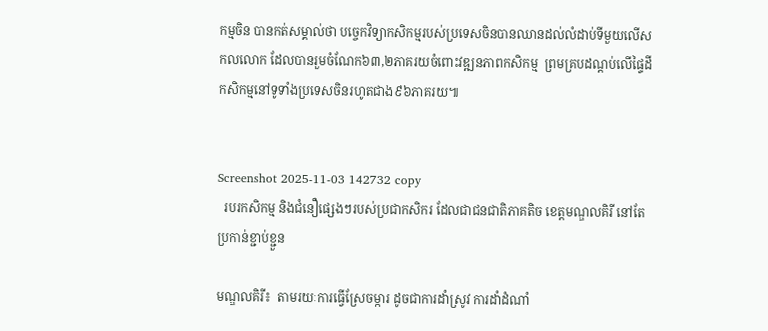កម្មចិន បានកត់សម្គាល់ថា បច្ចេកវិទ្យាកសិកម្មរបស់ប្រទេសចិនបានឈានដល់លំដាប់ទីមួយលើសកលលោក ដែលបានរួមចំណែក៦៣,២ភាគរយចំពោះវឌ្ឍនភាពកសិកម្ម  ព្រមគ្របដណ្តប់លើផ្ទៃដីកសិកម្មនៅទូទាំងប្រទេសចិនរហូតជាង៩៦ភាគរយ៕


Screenshot 2025-11-03 142732 copy
  របរកសិកម្ម និងជំនឿផ្សេងៗរបស់ប្រជាកសិករ ដែលជាជនជាតិភាគតិច ខេត្តមណ្ឌលគិរី នៅតែប្រកាន់ខ្ជាប់ខ្ជួន

មណ្ឌលគិរី៖  តាមរយៈការធ្វើស្រែចម្ការ ដូចជាការដាំស្រូវ ការដាំដំណាំ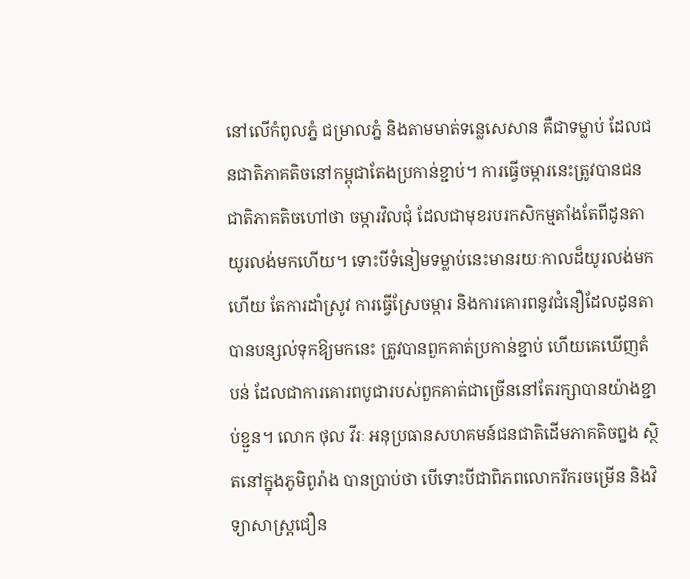នៅលើកំពូលភ្នំ ជម្រាលភ្នំ និងតាមមាត់ទន្លេសេសាន គឺជាទម្លាប់ ដែលជនជាតិភាគតិចនៅកម្ពុជាតែងប្រកាន់ខ្ជាប់។ ការធ្វើចម្ការនេះត្រូវបានជនជាតិភាគតិចហៅថា ចម្ការវិលជុំ ដែលជាមុខរបរកសិកម្មតាំងតែពីដូនតាយូរលង់មកហើយ។ ទោះបីទំនៀមទម្លាប់នេះមានរយៈកាលដ៏យូរលង់មកហើយ តែការដាំស្រូវ ការធ្វើស្រែចម្ការ និងការគោរពនូវជំនឿដែលដូនតាបានបន្សល់ទុកឱ្យមកនេះ ត្រូវបានពួកគាត់ប្រកាន់ខ្ជាប់ ហើយគេឃើញតំបន់ ដែលជាការគោរពបូជារបស់ពួកគាត់ជាច្រើននៅតែរក្សាបានយ៉ាងខ្ជាប់ខ្ជួន។ លោក ថុល វីរៈ អនុប្រធានសហគមន៍ជនជាតិដើមភាគតិចព្នង ស្ថិតនៅក្នុងភូមិពូរ៉ាង បានប្រាប់ថា បើទោះបីជាពិភពលោករីករចម្រើន និងវិទ្យាសាស្រ្តជឿន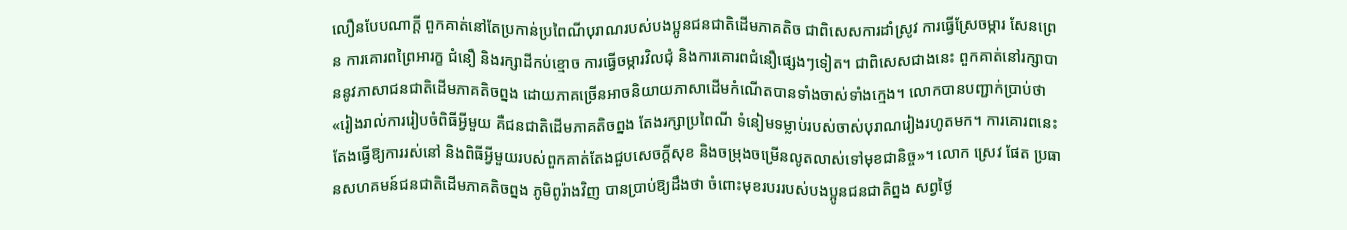លឿនបែបណាក្តី ពួកគាត់នៅតែប្រកាន់ប្រពៃណីបុរាណរបស់បងប្អូនជនជាតិដើមភាគតិច ជាពិសេសការដាំស្រូវ ការធ្វើស្រែចម្ការ សែនព្រេន ការគោរពព្រៃអារក្ខ ជំនឿ និងរក្សាដីកប់ខ្មោច ការធ្វើចម្ការវិលជុំ និងការគោរពជំនឿផ្សេងៗទៀត។ ជាពិសេសជាងនេះ ពួកគាត់នៅរក្សាបាននូវភាសាជនជាតិដើមភាគតិចព្នង ដោយភាគច្រើនអាចនិយាយភាសាដើមកំណើតបានទាំងចាស់ទាំងក្មេង។ លោកបានបញ្ជាក់ប្រាប់ថា «រៀងរាល់ការរៀបចំពិធីអ្វីមួយ គឺជនជាតិដើមភាគតិចព្នង តែងរក្សាប្រពៃណី ទំនៀមទម្លាប់របស់ចាស់បុរាណរៀងរហូតមក។ ការគោរពនេះតែងធ្វើឱ្យការរស់នៅ និងពិធីអ្វីមួយរបស់ពួកគាត់តែងជួបសេចក្តីសុខ និងចម្រុងចម្រើនលូតលាស់ទៅមុខជានិច្ច»។ លោក ស្រេវ ផែត ប្រធានសហគមន៍ជនជាតិដើមភាគតិចព្នង ភូមិពូរ៉ាងវិញ បានប្រាប់ឱ្យដឹងថា ចំពោះមុខរបររបស់បងប្អូនជនជាតិព្នង សព្វថ្ងៃ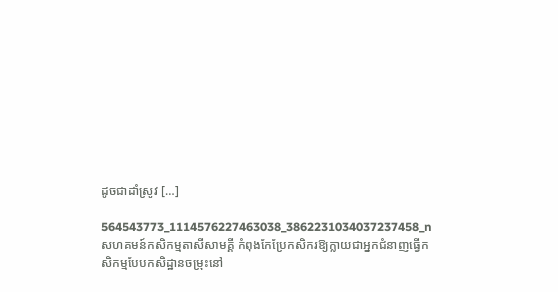ដូចជាដាំស្រូវ […]

564543773_1114576227463038_3862231034037237458_n
សហគមន៍កសិកម្មតាសីសាមគ្គី កំពុងកែប្រែកសិករឱ្យក្លាយជាអ្នកជំនាញធ្វើកសិកម្មបែបកសិដ្ឋានចម្រុះនៅ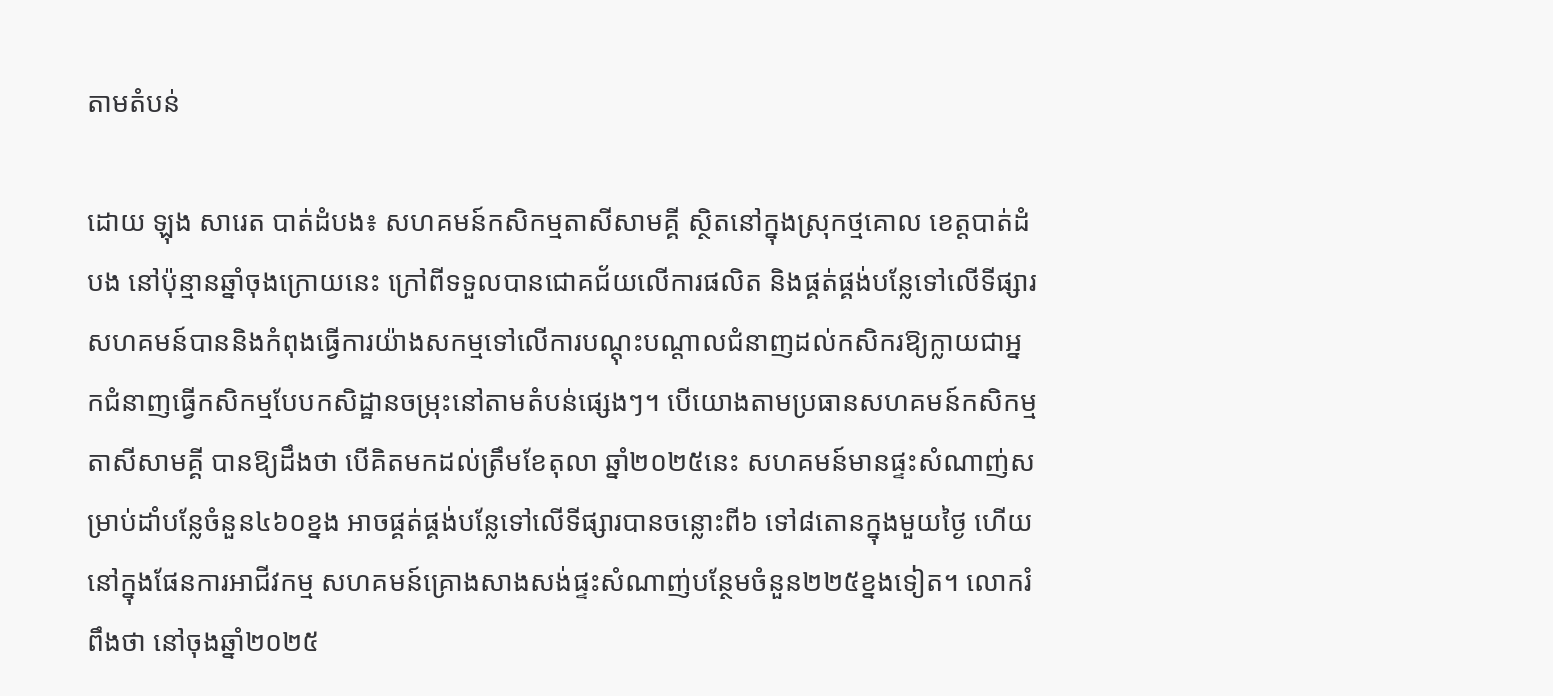តាមតំបន់

ដោយ ឡុង សារេត បាត់ដំបង៖ សហគមន៍កសិកម្មតាសីសាមគ្គី សិ្ថតនៅក្នុងស្រុកថ្មគោល ខេត្តបាត់ដំបង នៅប៉ុន្មានឆ្នាំចុងក្រោយនេះ ក្រៅពីទទួលបានជោគជ័យលើការផលិត និងផ្គត់ផ្គង់បន្លែទៅលើទីផ្សារ សហគមន៍បាននិងកំពុងធ្វើការយ៉ាងសកម្មទៅលើការបណ្តុះបណ្តាលជំនាញដល់កសិករឱ្យក្លាយជាអ្នកជំនាញធ្វើកសិកម្មបែបកសិដ្ឋានចម្រុះនៅតាមតំបន់ផ្សេងៗ។ បើយោងតាមប្រធានសហគមន៍កសិកម្មតាសីសាមគ្គី បានឱ្យដឹងថា បើគិតមកដល់ត្រឹមខែតុលា ឆ្នាំ២០២៥នេះ សហគមន៍មានផ្ទះសំណាញ់សម្រាប់ដាំបន្លែចំនួន៤៦០ខ្នង អាចផ្គត់ផ្គង់បន្លែទៅលើទីផ្សារបានចន្លោះពី៦ ទៅ៨តោនក្នុងមួយថ្ងៃ ហើយនៅក្នុងផែនការអាជីវកម្ម សហគមន៍គ្រោងសាងសង់ផ្ទះសំណាញ់បន្ថែមចំនួន២២៥ខ្នងទៀត។ លោករំពឹងថា នៅចុងឆ្នាំ២០២៥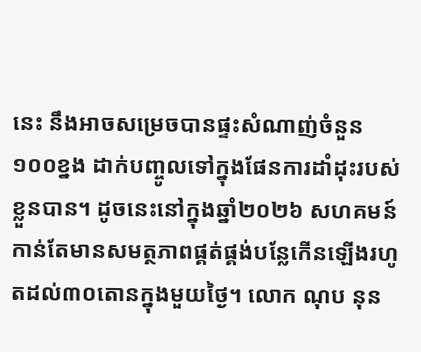នេះ នឹងអាចសម្រេចបានផ្ទះសំណាញ់ចំនួន១០០ខ្នង ដាក់បញ្ចូលទៅក្នុងផែនការដាំដុះរបស់ខ្លួនបាន។ ដូចនេះនៅក្នុងឆ្នាំ២០២៦ សហគមន៍កាន់តែមានសមត្ថភាពផ្គត់ផ្គង់បន្លែកើនឡើងរហូតដល់៣០តោនក្នុងមួយថ្ងៃ។ លោក ណុប នុន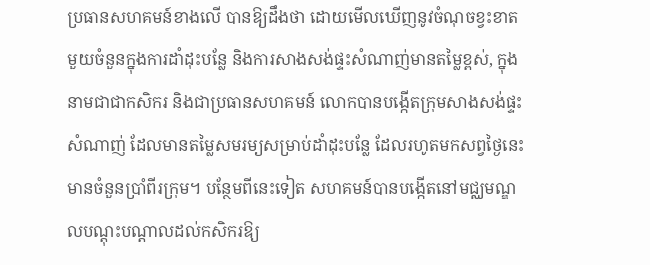ប្រធានសហគមន៍ខាងលើ បានឱ្យដឹងថា ដោយមើលឃើញនូវចំណុចខ្វះខាតមួយចំនួនក្នុងការដាំដុះបន្លែ និងការសាងសង់ផ្ទះសំណាញ់មានតម្លៃខ្ពស់, ក្នុងនាមជាជាកសិករ និងជាប្រធានសហគមន៍ លោកបានបង្កើតក្រុមសាងសង់ផ្ទះសំណាញ់ ដែលមានតម្លៃសមរម្យសម្រាប់ដាំដុះបន្លែ ដែលរហូតមកសព្វថ្ងៃនេះ មានចំនួនប្រាំពីរក្រុម។ បន្ថែមពីនេះទៀត សហគមន៍បានបង្កើតនៅមជ្ឈមណ្ឌលបណ្តុះបណ្តាលដល់កសិករឱ្យ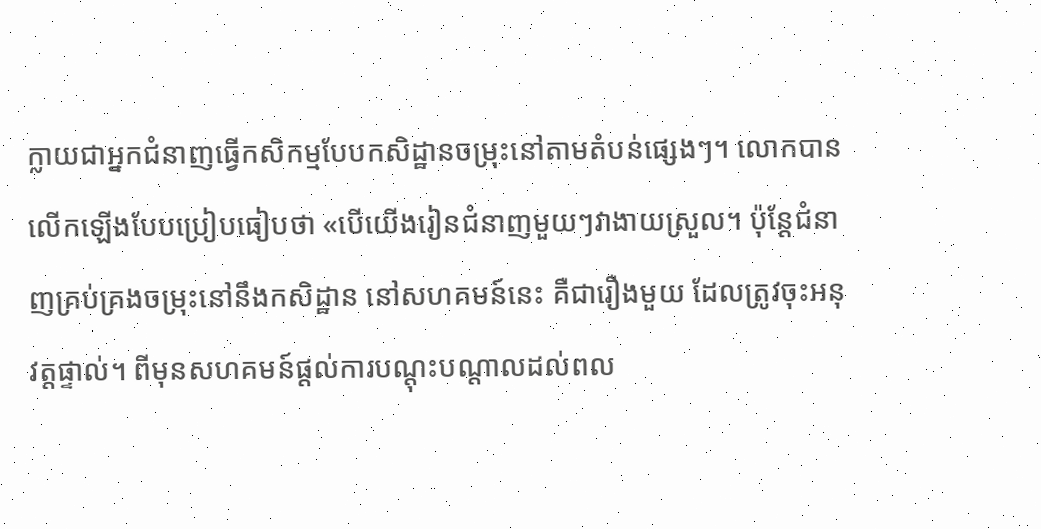ក្លាយជាអ្នកជំនាញធ្វើកសិកម្មបែបកសិដ្ឋានចម្រុះនៅតាមតំបន់ផ្សេងៗ។ លោកបានលើកឡើងបែបប្រៀបធៀបថា «បើយើងរៀនជំនាញមួយៗវាងាយស្រួល។ ប៉ុន្តែជំនាញគ្រប់គ្រងចម្រុះនៅនឹងកសិដ្ឋាន នៅសហគមន៍នេះ គឺជារឿងមួយ ដែលត្រូវចុះអនុវត្តផ្ទាល់។ ពីមុនសហគមន៍ផ្តល់ការបណ្តុះបណ្តាលដល់ពល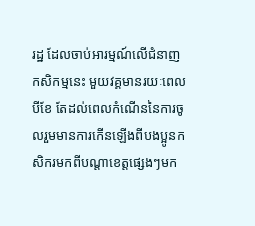រដ្ឋ ដែលចាប់អារម្មណ៍លើជំនាញកសិកម្មនេះ មួយវគ្គមានរយៈពេលបីខែ តែដល់ពេលកំណើននៃការចូលរួមមានការកើនឡើងពីបងប្អូនកសិករមកពីបណ្តាខេត្តផ្សេងៗមក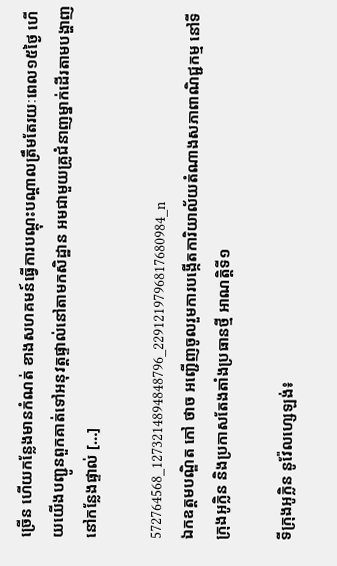ច្រើន ហើយកន្លែងមានកំណត់ ខាងសហគមន៍ធ្វើការបណ្តុះបណ្តាលត្រឹមតែរយៈពេល១៥ថ្ងៃ ហើយយើងបញ្ជូនពួកគាត់ទៅអនុវត្តផ្ទាល់នៅតាមកសិដ្ឋាន អមជាមួយគ្រូជំនាញម្នាក់ដើរតាមបង្ហាញនៅកន្លែងផ្ទាល់ […]

572764568_1273214894848796_2291219796817680984_n
ឯកឧត្តមបណ្ឌិត កៅ ថាច អញ្ជើញចូលរួមការបង្កើតការិយាល័យតំណាងសភាពាណិជ្ជកម្ម នៅទីក្រុងអូក្លិន និងប្រកាសតែងតាំងប្រធានថ្មី អាណត្តិទី១

ទីក្រុងអូក្លិន នូវ៉ែលហ្សេឡង់៖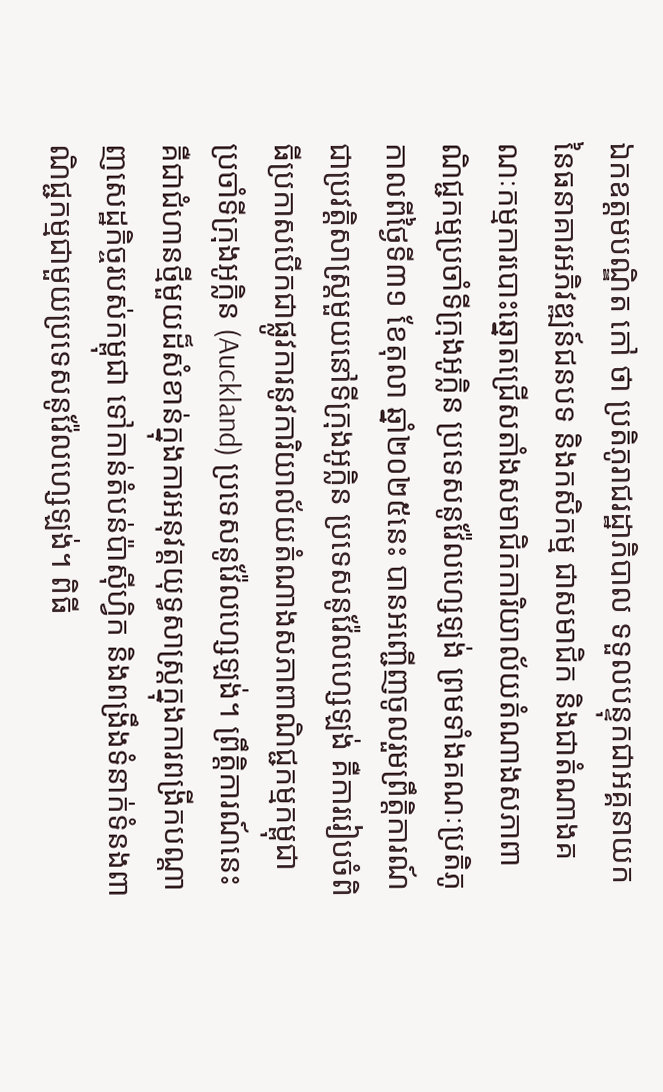ឯកឧត្តមបណ្ឌិត កៅ ថា ប្រតិភូរាជរដ្ឋាភិបាល ទទួលបន្ទុកជាអគ្គនាយកនៃធនាគារអភិវឌ្ឍន៍ជនបទ និងកសិកម្ម ជាសមាជិក និងជាតំណាងគណៈកម្មការបោះឆ្នោតជ្រើសតាំងសមាជិកការិយាល័យតំណាងសភាពាណិជ្ជកម្មប្រចាំទីក្រុងអូក្លិន ប្រទេសនូវ៉ែលហ្សេឡង់ ព្រមទាំងគណៈប្រតិភូ កាលពីថ្ងៃទី៣១ ខែតុលា ឆ្នាំ២០២៥នេះ បានអញ្ជើញចូលរួមព្រឹត្តិការណ៍ជាប្រវត្តិសាស្ត្រមួយនៅទីក្រុងអូក្លិន ប្រទេសនូវ៉ែលហ្សេឡង់ គឺការរៀបចំពិធីប្រកាសបើកជាផ្លូវការនូវការិយាល័យតំណាងសភាពាណិជ្ជកម្មកម្ពុជា ប្រចាំទីក្រុងអូក្លិន (Auckland) ប្រទេសនូវ៉ែលហ្សេឡង់។ ព្រឹត្តិការណ៍នេះ គឺជាជំហានថ្មីមួយដ៏សំខាន់ក្នុងការអនុវត្តយុទ្ធសាស្ត្រក្នុងការពង្រីកបណ្តាញសេដ្ឋកិច្ចរបស់កម្ពុជា ទៅកាន់តំបន់ប៉ាស៊ីហ្វិក និងពង្រឹងទំនាក់ទំនងពាណិជ្ជកម្មជាមួយប្រទេសនូវ៉ែលហ្សេឡង់។ ពិធី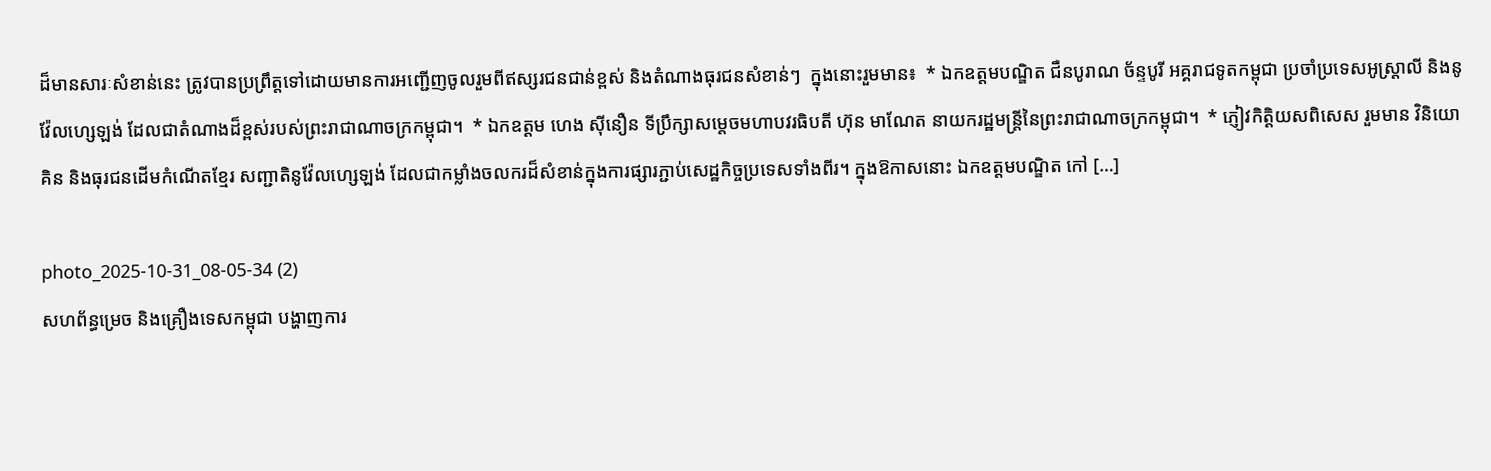ដ៏មានសារៈសំខាន់នេះ ត្រូវបានប្រព្រឹត្តទៅដោយមានការអញ្ជើញចូលរួមពីឥស្សរជនជាន់ខ្ពស់ និងតំណាងធុរជនសំខាន់ៗ  ក្នុងនោះរួមមាន៖  * ឯកឧត្តមបណ្ឌិត ជឺនបូរាណ ច័ន្ទបូរី អគ្គរាជទូតកម្ពុជា ប្រចាំប្រទេសអូស្ត្រាលី និងនូវ៉ែលហ្សេឡង់ ដែលជាតំណាងដ៏ខ្ពស់របស់ព្រះរាជាណាចក្រកម្ពុជា។  * ឯកឧត្តម ហេង ស៊ីនឿន ទីប្រឹក្សាសម្តេចមហាបវរធិបតី ហ៊ុន មាណែត នាយករដ្ឋមន្ត្រីនៃព្រះរាជាណាចក្រកម្ពុជា។  * ភ្ញៀវកិត្តិយសពិសេស រួមមាន វិនិយោគិន និងធុរជនដើមកំណើតខ្មែរ សញ្ជាតិនូវ៉ែលហ្សេឡង់ ដែលជាកម្លាំងចលករដ៏សំខាន់ក្នុងការផ្សារភ្ជាប់សេដ្ឋកិច្ចប្រទេសទាំងពីរ។ ក្នុងឱកាសនោះ ឯកឧត្តមបណ្ឌិត កៅ […]

photo_2025-10-31_08-05-34 (2)
សហព័ន្ធម្រេច និងគ្រឿងទេសកម្ពុជា បង្ហាញការ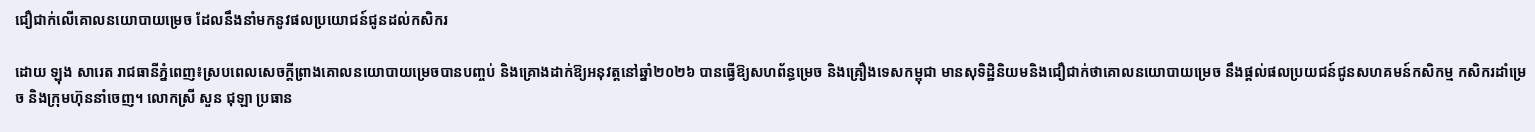ជឿជាក់លើគោលនយោបាយម្រេច ដែលនឹងនាំមកនូវផលប្រយោជន៍ជូនដល់កសិករ

ដោយ ឡុង សារេត រាជធានីភ្នំពេញ៖ស្របពេលសេចក្តីព្រាងគោលនយោបាយម្រេចបានបញ្ចប់ និងគ្រោងដាក់ឱ្យអនុវត្តនៅឆ្នាំ២០២៦ បានធ្វើឱ្យសហព័ន្ធម្រេច និងគ្រឿងទេសកម្ពុជា មានសុទិដ្ឋិនិយមនិងជឿជាក់ថាគោលនយោបាយម្រេច នឹងផ្តល់ផលប្រយជន៍ជូនសហគមន៍កសិកម្ម កសិករដាំម្រេច និងក្រុមហ៊ុននាំចេញ។ លោកស្រី សួន ជុឡា ប្រធាន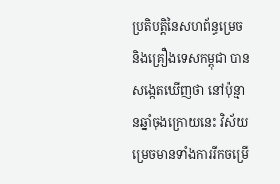ប្រតិបត្តិនៃសហព័ន្ធម្រេច និងគ្រឿងទេសកម្ពុជា បានសង្កេតឃើញថា នៅប៉ុន្មានឆ្នាំចុងក្រោយនេះ វិស័យម្រេចមានទាំងការរីកចម្រើ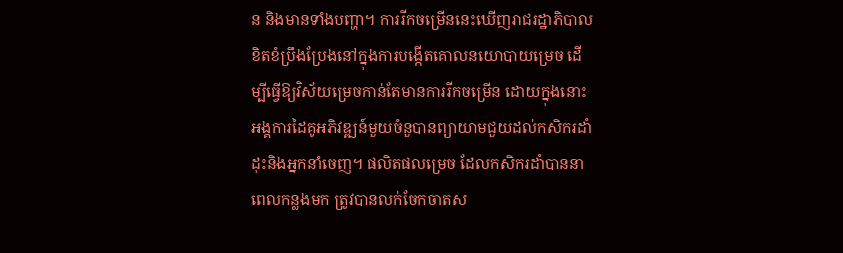ន និងមានទាំងបញ្ហា។ ការរីកចម្រើននេះឃើញរាជរដ្ឋាភិបាលខិតខំប្រឹងប្រែងនៅក្នុងការបង្កើតគោលនយោបាយម្រេច ដើម្បីធ្វើឱ្យវិស័យម្រេចកាន់តែមានការរីកចម្រើន ដោយក្នុងនោះអង្គការដៃគូអភិវឌ្ឍន៍មួយចំនួបានព្យាយាមជួយដល់កសិករដាំដុះនិងអ្នកនាំចេញ។ ផលិតផលម្រេច ដែលកសិករដាំបាននាពេលកន្លងមក ត្រូវបានលក់ចែកចាតស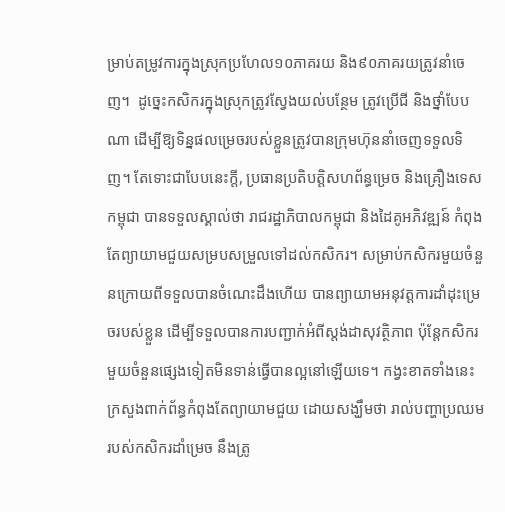ម្រាប់តម្រូវការក្នុងស្រុកប្រហែល១០ភាគរយ និង៩០ភាគរយត្រូវនាំចេញ។  ដូច្នេះកសិករក្នុងស្រុកត្រូវស្វែងយល់បន្ថែម ត្រូវប្រើជី និងថ្នាំបែបណា ដើម្បីឱ្យទិន្នផលម្រេចរបស់ខ្លួនត្រូវបានក្រុមហ៊ុននាំចេញទទួលទិញ។ តែទោះជាបែបនេះក្តី, ប្រធានប្រតិបត្តិសហព័ន្ធម្រេច និងគ្រឿងទេសកម្ពុជា បានទទួលស្គាល់ថា រាជរដ្ឋាភិបាលកម្ពុជា និងដៃគូអភិវឌ្ឍន៍ កំពុងតែព្យាយាមជួយសម្របសម្រួលទៅដល់កសិករ។ សម្រាប់កសិករមួយចំនួនក្រោយពីទទួលបានចំណេះដឹងហើយ បានព្យាយាមអនុវត្តការដាំដុះម្រេចរបស់ខ្លួន ដើម្បីទទួលបានការបញ្ជាក់អំពីស្តង់ដាសុវត្ថិភាព ប៉ុន្តែកសិករមួយចំនួនផ្សេងទៀតមិនទាន់ធ្វើបានល្អនៅឡើយទេ។ កង្វះខាតទាំងនេះ ក្រសួងពាក់ព័ន្ធកំពុងតែព្យាយាមជួយ ដោយសង្ឃឹមថា រាល់បញ្ហាប្រឈមរបស់កសិករដាំម្រេច នឹងត្រូ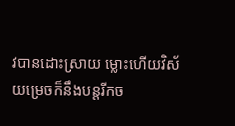វបានដោះស្រាយ ម្លោះហើយវិស័យម្រេចក៏នឹងបន្តរីកច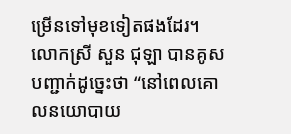ម្រើនទៅមុខទៀតផងដែរ។ លោកស្រី សួន ជុឡា បានគូសបញ្ជាក់ដូច្នេះថា “នៅពេលគោលនយោបាយ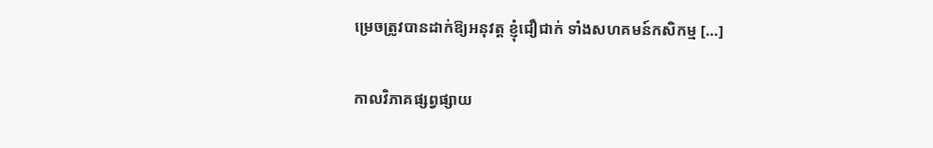ម្រេចត្រូវបានដាក់ឱ្យអនុវត្ត ខ្ញុំជឿជាក់ ទាំងសហគមន៍កសិកម្ម […]

កាលវិភាគផ្សព្វផ្សាយ